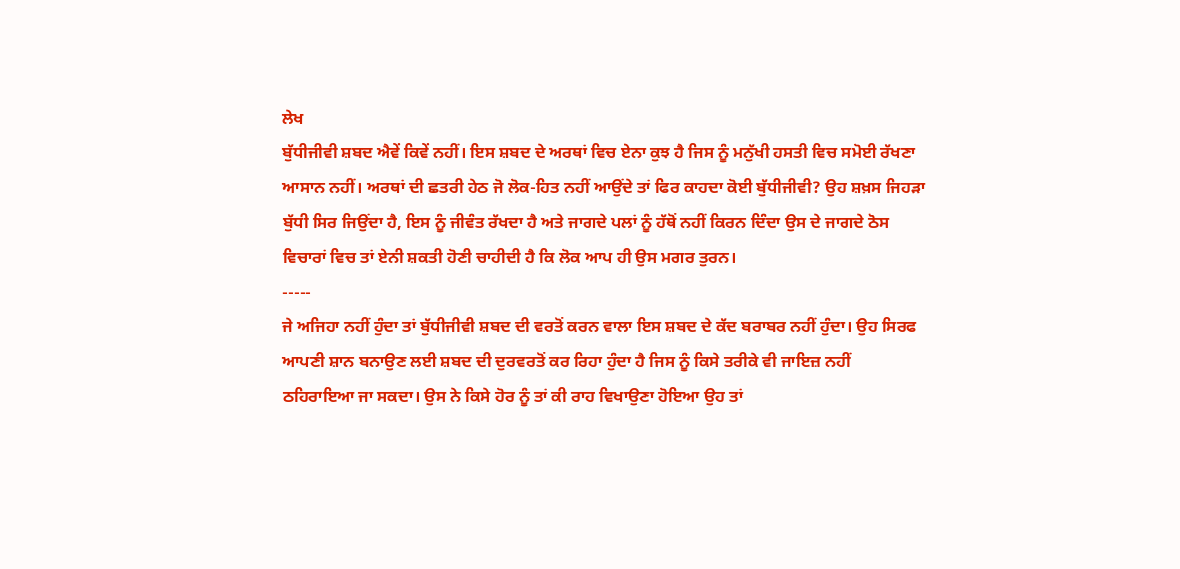ਲੇਖ
ਬੁੱਧੀਜੀਵੀ ਸ਼ਬਦ ਐਵੇਂ ਕਿਵੇਂ ਨਹੀਂ। ਇਸ ਸ਼ਬਦ ਦੇ ਅਰਥਾਂ ਵਿਚ ਏਨਾ ਕੁਝ ਹੈ ਜਿਸ ਨੂੰ ਮਨੁੱਖੀ ਹਸਤੀ ਵਿਚ ਸਮੋਈ ਰੱਖਣਾ ਆਸਾਨ ਨਹੀਂ। ਅਰਥਾਂ ਦੀ ਛਤਰੀ ਹੇਠ ਜੋ ਲੋਕ-ਹਿਤ ਨਹੀਂ ਆਉਂਦੇ ਤਾਂ ਫਿਰ ਕਾਹਦਾ ਕੋਈ ਬੁੱਧੀਜੀਵੀ? ਉਹ ਸ਼ਖ਼ਸ ਜਿਹੜਾ ਬੁੱਧੀ ਸਿਰ ਜਿਉਂਦਾ ਹੈ, ਇਸ ਨੂੰ ਜੀਵੰਤ ਰੱਖਦਾ ਹੈ ਅਤੇ ਜਾਗਦੇ ਪਲਾਂ ਨੂੰ ਹੱਥੋਂ ਨਹੀਂ ਕਿਰਨ ਦਿੰਦਾ ਉਸ ਦੇ ਜਾਗਦੇ ਠੋਸ ਵਿਚਾਰਾਂ ਵਿਚ ਤਾਂ ਏਨੀ ਸ਼ਕਤੀ ਹੋਣੀ ਚਾਹੀਦੀ ਹੈ ਕਿ ਲੋਕ ਆਪ ਹੀ ਉਸ ਮਗਰ ਤੁਰਨ।
-----
ਜੇ ਅਜਿਹਾ ਨਹੀਂ ਹੁੰਦਾ ਤਾਂ ਬੁੱਧੀਜੀਵੀ ਸ਼ਬਦ ਦੀ ਵਰਤੋਂ ਕਰਨ ਵਾਲਾ ਇਸ ਸ਼ਬਦ ਦੇ ਕੱਦ ਬਰਾਬਰ ਨਹੀਂ ਹੁੰਦਾ। ਉਹ ਸਿਰਫ ਆਪਣੀ ਸ਼ਾਨ ਬਨਾਉਣ ਲਈ ਸ਼ਬਦ ਦੀ ਦੁਰਵਰਤੋਂ ਕਰ ਰਿਹਾ ਹੁੰਦਾ ਹੈ ਜਿਸ ਨੂੰ ਕਿਸੇ ਤਰੀਕੇ ਵੀ ਜਾਇਜ਼ ਨਹੀਂ ਠਹਿਰਾਇਆ ਜਾ ਸਕਦਾ। ਉਸ ਨੇ ਕਿਸੇ ਹੋਰ ਨੂੰ ਤਾਂ ਕੀ ਰਾਹ ਵਿਖਾਉਣਾ ਹੋਇਆ ਉਹ ਤਾਂ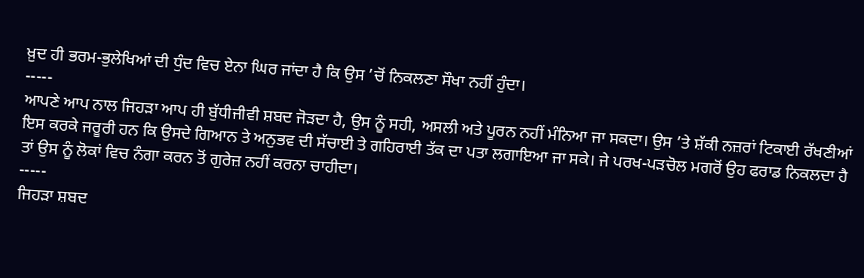ਖ਼ੁਦ ਹੀ ਭਰਮ-ਭੁਲੇਖਿਆਂ ਦੀ ਧੁੰਦ ਵਿਚ ਏਨਾ ਘਿਰ ਜਾਂਦਾ ਹੈ ਕਿ ਉਸ ’ਚੋਂ ਨਿਕਲਣਾ ਸੌਖਾ ਨਹੀਂ ਹੁੰਦਾ।
-----
ਆਪਣੇ ਆਪ ਨਾਲ ਜਿਹੜਾ ਆਪ ਹੀ ਬੁੱਧੀਜੀਵੀ ਸ਼ਬਦ ਜੋੜਦਾ ਹੈ, ਉਸ ਨੂੰ ਸਹੀ, ਅਸਲੀ ਅਤੇ ਪੂਰਨ ਨਹੀਂ ਮੰਨਿਆ ਜਾ ਸਕਦਾ। ਉਸ ’ਤੇ ਸ਼ੱਕੀ ਨਜ਼ਰਾਂ ਟਿਕਾਈ ਰੱਖਣੀਆਂ ਇਸ ਕਰਕੇ ਜਰੂਰੀ ਹਨ ਕਿ ਉਸਦੇ ਗਿਆਨ ਤੇ ਅਨੁਭਵ ਦੀ ਸੱਚਾਈ ਤੇ ਗਹਿਰਾਈ ਤੱਕ ਦਾ ਪਤਾ ਲਗਾਇਆ ਜਾ ਸਕੇ। ਜੇ ਪਰਖ-ਪੜਚੋਲ ਮਗਰੋਂ ਉਹ ਫਰਾਡ ਨਿਕਲਦਾ ਹੈ ਤਾਂ ਉਸ ਨੂੰ ਲੋਕਾਂ ਵਿਚ ਨੰਗਾ ਕਰਨ ਤੋਂ ਗੁਰੇਜ਼ ਨਹੀਂ ਕਰਨਾ ਚਾਹੀਦਾ।
-----
ਜਿਹੜਾ ਸ਼ਬਦ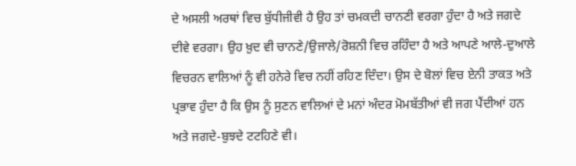ਦੇ ਅਸਲੀ ਅਰਥਾਂ ਵਿਚ ਬੁੱਧੀਜੀਵੀ ਹੈ ਉਹ ਤਾਂ ਚਮਕਦੀ ਚਾਨਣੀ ਵਰਗਾ ਹੁੰਦਾ ਹੈ ਅਤੇ ਜਗਦੇ ਦੀਵੇ ਵਰਗਾ। ਉਹ ਖ਼ੁਦ ਵੀ ਚਾਨਣੇ/ਉਜਾਲੇ/ਰੋਸ਼ਨੀ ਵਿਚ ਰਹਿੰਦਾ ਹੈ ਅਤੇ ਆਪਣੇ ਆਲੇ-ਦੁਆਲੇ ਵਿਚਰਨ ਵਾਲਿਆਂ ਨੂੰ ਵੀ ਹਨੇਰੇ ਵਿਚ ਨਹੀਂ ਰਹਿਣ ਦਿੰਦਾ। ਉਸ ਦੇ ਬੋਲਾਂ ਵਿਚ ਏਨੀ ਤਾਕਤ ਅਤੇ ਪ੍ਰਭਾਵ ਹੁੰਦਾ ਹੈ ਕਿ ਉਸ ਨੂੰ ਸੁਣਨ ਵਾਲਿਆਂ ਦੇ ਮਨਾਂ ਅੰਦਰ ਮੋਮਬੱਤੀਆਂ ਵੀ ਜਗ ਪੈਂਦੀਆਂ ਹਨ ਅਤੇ ਜਗਦੇ-ਬੁਝਦੇ ਟਟਹਿਣੇ ਵੀ।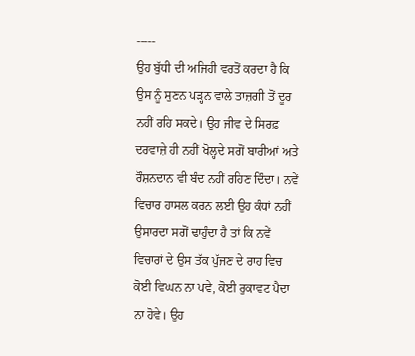-----
ਉਹ ਬੁੱਧੀ ਦੀ ਅਜਿਹੀ ਵਰਤੋਂ ਕਰਦਾ ਹੈ ਕਿ ਉਸ ਨੂੰ ਸੁਣਨ ਪੜ੍ਹਨ ਵਾਲੇ ਤਾਜ਼ਗੀ ਤੋਂ ਦੂਰ ਨਹੀਂ ਰਹਿ ਸਕਦੇ। ਉਹ ਜੀਵ ਦੇ ਸਿਰਫ਼ ਦਰਵਾਜ਼ੇ ਹੀ ਨਹੀਂ ਖੋਲ੍ਹਦੇ ਸਗੋਂ ਬਾਰੀਆਂ ਅਤੇ ਰੌਸ਼ਨਦਾਨ ਵੀ ਬੰਦ ਨਹੀਂ ਰਹਿਣ ਦਿੰਦਾ। ਨਵੇਂ ਵਿਚਾਰ ਹਾਸਲ ਕਰਨ ਲਈ ਉਹ ਕੰਧਾਂ ਨਹੀਂ ਉਸਾਰਦਾ ਸਗੋਂ ਢਾਹੁੰਦਾ ਹੈ ਤਾਂ ਕਿ ਨਵੇਂ ਵਿਚਾਰਾਂ ਦੇ ਉਸ ਤੱਕ ਪੁੱਜਣ ਦੇ ਰਾਹ ਵਿਚ ਕੋਈ ਵਿਘਨ ਨਾ ਪਵੇ, ਕੋਈ ਰੁਕਾਵਟ ਪੈਦਾ ਨਾ ਹੋਵੇ। ਉਹ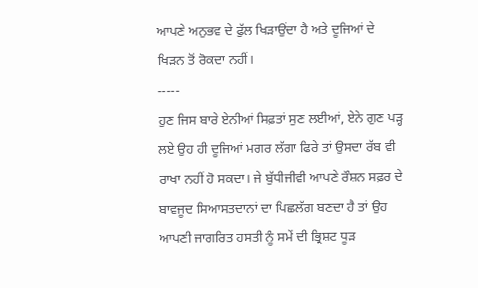ਆਪਣੇ ਅਨੁਭਵ ਦੇ ਫੁੱਲ ਖਿੜਾਉਂਦਾ ਹੈ ਅਤੇ ਦੂਜਿਆਂ ਦੇ ਖਿੜਨ ਤੋਂ ਰੋਕਦਾ ਨਹੀਂ।
-----
ਹੁਣ ਜਿਸ ਬਾਰੇ ਏਨੀਆਂ ਸਿਫ਼ਤਾਂ ਸੁਣ ਲਈਆਂ, ਏਨੇ ਗੁਣ ਪੜ੍ਹ ਲਏ ਉਹ ਹੀ ਦੂਜਿਆਂ ਮਗਰ ਲੱਗਾ ਫਿਰੇ ਤਾਂ ਉਸਦਾ ਰੱਬ ਵੀ ਰਾਖਾ ਨਹੀਂ ਹੋ ਸਕਦਾ। ਜੇ ਬੁੱਧੀਜੀਵੀ ਆਪਣੇ ਰੌਸ਼ਨ ਸਫ਼ਰ ਦੇ ਬਾਵਜੂਦ ਸਿਆਸਤਦਾਨਾਂ ਦਾ ਪਿਛਲੱਗ ਬਣਦਾ ਹੈ ਤਾਂ ਉਹ ਆਪਣੀ ਜਾਗਰਿਤ ਹਸਤੀ ਨੂੰ ਸਮੇਂ ਦੀ ਭ੍ਰਿਸ਼ਟ ਧੂੜ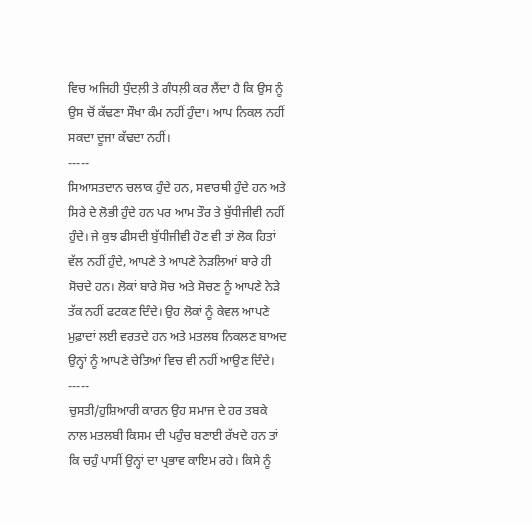ਵਿਚ ਅਜਿਹੀ ਧੁੰਦਲ਼ੀ ਤੇ ਗੰਧਲ਼ੀ ਕਰ ਲੈਂਦਾ ਹੈ ਕਿ ਉਸ ਨੂੰ ਉਸ ਚੋਂ ਕੱਢਣਾ ਸੌਖਾ ਕੰਮ ਨਹੀਂ ਹੁੰਦਾ। ਆਪ ਨਿਕਲ ਨਹੀਂ ਸਕਦਾ ਦੂਜਾ ਕੱਢਦਾ ਨਹੀਂ।
-----
ਸਿਆਸਤਦਾਨ ਚਲਾਕ ਹੁੰਦੇ ਹਨ, ਸਵਾਰਥੀ ਹੁੰਦੇ ਹਨ ਅਤੇ ਸਿਰੇ ਦੇ ਲੋਭੀ ਹੁੰਦੇ ਹਨ ਪਰ ਆਮ ਤੌਰ ਤੇ ਬੁੱਧੀਜੀਵੀ ਨਹੀਂ ਹੁੰਦੇ। ਜੇ ਕੁਝ ਫੀਸਦੀ ਬੁੱਧੀਜੀਵੀ ਹੋਣ ਵੀ ਤਾਂ ਲੋਕ ਹਿਤਾਂ ਵੱਲ ਨਹੀਂ ਹੁੰਦੇ, ਆਪਣੇ ਤੇ ਆਪਣੇ ਨੇੜਲਿਆਂ ਬਾਰੇ ਹੀ ਸੋਚਦੇ ਹਨ। ਲੋਕਾਂ ਬਾਰੇ ਸੋਚ ਅਤੇ ਸੋਚਣ ਨੂੰ ਆਪਣੇ ਨੇੜੇ ਤੱਕ ਨਹੀਂ ਫਟਕਣ ਦਿੰਦੇ। ਉਹ ਲੋਕਾਂ ਨੂੰ ਕੇਵਲ ਆਪਣੇ ਮੁਫ਼ਾਦਾਂ ਲਈ ਵਰਤਦੇ ਹਨ ਅਤੇ ਮਤਲਬ ਨਿਕਲਣ ਬਾਅਦ ਉਨ੍ਹਾਂ ਨੂੰ ਆਪਣੇ ਚੇਤਿਆਂ ਵਿਚ ਵੀ ਨਹੀਂ ਆਉਣ ਦਿੰਦੇ।
-----
ਚੁਸਤੀ/ਹੁਸ਼ਿਆਰੀ ਕਾਰਨ ਉਹ ਸਮਾਜ ਦੇ ਹਰ ਤਬਕੇ ਨਾਲ ਮਤਲਬੀ ਕਿਸਮ ਦੀ ਪਹੁੰਚ ਬਣਾਈ ਰੱਖਦੇ ਹਨ ਤਾਂ ਕਿ ਚਹੁੰ ਪਾਸੀਂ ਉਨ੍ਹਾਂ ਦਾ ਪ੍ਰਭਾਵ ਕਾਇਮ ਰਹੇ। ਕਿਸੇ ਨੂੰ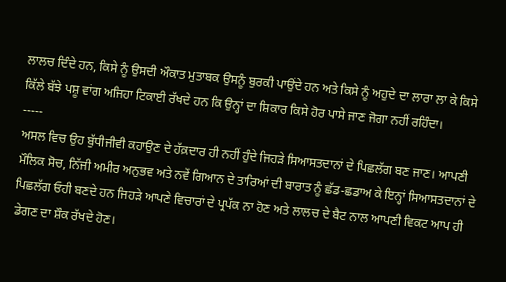ਲਾਲਚ ਦਿੰਦੇ ਹਨ, ਕਿਸੇ ਨੂੰ ਉਸਦੀ ਔਕਾਤ ਮੁਤਾਬਕ ਉਸਨੂੰ ਬੁਰਕੀ ਪਾਉਂਦੇ ਹਨ ਅਤੇ ਕਿਸੇ ਨੂੰ ਅਹੁਦੇ ਦਾ ਲਾਰਾ ਲਾ ਕੇ ਕਿਸੇ ਕਿੱਲੇ ਬੱਝੇ ਪਸ਼ੂ ਵਾਂਗ ਅਜਿਹਾ ਟਿਕਾਈ ਰੱਖਦੇ ਹਨ ਕਿ ਉਨ੍ਹਾਂ ਦਾ ਸ਼ਿਕਾਰ ਕਿਸੇ ਹੋਰ ਪਾਸੇ ਜਾਣ ਜੋਗਾ ਨਹੀਂ ਰਹਿੰਦਾ।
-----
ਅਸਲ ਵਿਚ ਉਹ ਬੁੱਧੀਜੀਵੀ ਕਹਾਉਣ ਦੇ ਹੱਕ਼ਦਾਰ ਹੀ ਨਹੀਂ ਹੁੰਦੇ ਜਿਹੜੇ ਸਿਆਸਤਦਾਨਾਂ ਦੇ ਪਿਛਲੱਗ ਬਣ ਜਾਣ। ਆਪਣੀ ਮੌਲਿਕ ਸੋਚ, ਨਿੱਜੀ ਅਮੀਰ ਅਨੁਭਵ ਅਤੇ ਨਵੇਂ ਗਿਆਨ ਦੇ ਤਾਰਿਆਂ ਦੀ ਬਾਰਾਤ ਨੂੰ ਛੱਡ-ਛਡਾਅ ਕੇ ਇਨ੍ਹਾਂ ਸਿਆਸਤਦਾਨਾਂ ਦੇ ਪਿਛਲੱਗ ਓਹੀ ਬਣਦੇ ਹਨ ਜਿਹੜੇ ਆਪਣੇ ਵਿਚਾਰਾਂ ਦੇ ਪ੍ਰਪੱਕ ਨਾ ਹੋਣ ਅਤੇ ਲਾਲਚ ਦੇ ਬੈਟ ਨਾਲ ਆਪਣੀ ਵਿਕਟ ਆਪ ਹੀ ਡੇਗਣ ਦਾ ਸ਼ੌਕ ਰੱਖਦੇ ਹੋਣ।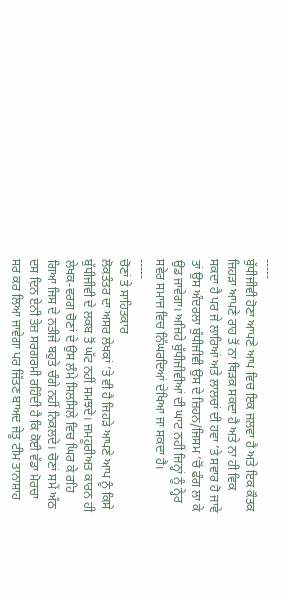-----
ਬੁੱਧੀਜੀਵੀ ਹੋਣਾ ਆਪਣੇ ਆਪ ਵਿਚ ਇਕ ਜਲਵਾ ਹੈ ਅਤੇ ਇਕ ਕੌਤਕ ਜਿਹੜਾ ਆਪਣੇ ਰਾਹ ਤੋਂ ਨਾ ਥਿੜਕ ਸਕਦਾ ਹੈ ਅਤੇ ਨਾ ਹੀ ਵਿਕ ਸਕਦਾ ਹੈ ਪਰ ਜੇ ਲਾਰਿਆਂ ਅਤੇ ਲਾਲਚਾਂ ਦੀ ਹਵਾ ’ਤੇ ਸਵਾਰ ਹੋ ਜਾਵੇ ਤਾਂ ਉਸ ਅੰਦਰਲਾ ਬੁੱਧੀਜੀਵੀ ਉਸ ਦੇ ਜ਼ਿਹਨ/ਜਿਸਮ ’ਚੋਂ ਫੰਗ ਲਾ ਕੇ ਉਡ ਜਾਵੇਗਾ। ਅਜਿਹੇ ਬੁੱਧੀਜੀਵੀਆਂ ਦੀ ਘਾਟ ਨਹੀਂ ਜਿਨ੍ਹਾਂ ਨੂੰ ਨ੍ਹੇਰ ਸਵੇਰ ਸਮਾਜ ਵਿਚ ਨਿੱਘਰਦਿਆਂ ਦੇਖਿਆ ਜਾ ਸਕਦਾ ਹੈ।
-----
ਚੋਣਾਂ ਤੇ ਸਾਹਿਤਕਾਰ
ਲੋਕਤੰਤਰ ਦਾ ਅਸਰ ਲੇਖਕਾਂ ’ਤੇ ਵੀ ਹੈ ਜਿਹੜੇ ਆਪਣੇ ਆਪ ਨੂੰ ਕਿਸੇ ਬੁੱਧੀਜੀਵੀ ਦੇ ਲਕਬ ਤੋਂ ਘੱਟ ਨਹੀਂ ਸਮਝਦੇ। ਜਮਹੂਰੀਅਤ ਕਾਰਨ ਹੀ ਲੇਖਕ-ਵਰਗ ਚੋਣਾਂ ਦੇ ਉਸ ਲੰਮੇ ਸਿਲਸਿਲੇ ਵਿਚ ਘਿਰ ਕੇ ਰਹਿ ਗਿਆ ਜਿਸ ਦੇ ਨਤੀਜੇ ਬਹੁਤੇ ਚੰਗੇ ਨਹੀਂ ਨਿਕਲਦੇ। ਚੋਣਾਂ ਸਮੇਂ ਅੱਠ ਦਸ ਦਿਨ ਏਨੀ ਤੇਜ਼ ਸਰਗਰਮੀ ਰਹਿੰਦੀ ਹੈ ਕਿ ਕੋਈ ਵੱਡਾ ਮੋਰਚਾ ਸਰ ਕਰ ਲਿਆ ਜਾਵੇਗਾ ਪਰ ਜਿੱਤਣ ਬਾਅਦ ਜੇਤੂ ਟੀਮ ਤਾਨਾਸ਼ਾਹ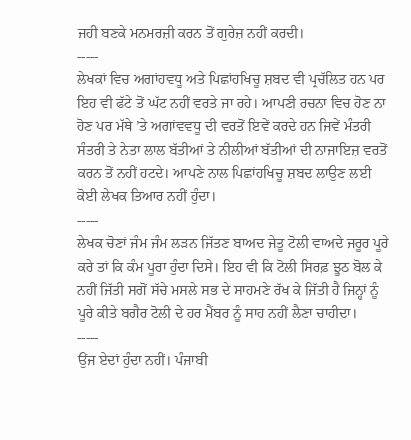ਜਹੀ ਬਣਕੇ ਮਨਮਰਜ਼ੀ ਕਰਨ ਤੋਂ ਗੁਰੇਜ਼ ਨਹੀਂ ਕਰਦੀ।
-----
ਲੇਖਕਾਂ ਵਿਚ ਅਗਾਂਹਵਧੂ ਅਤੇ ਪਿਛਾਂਹਖਿਚੂ ਸ਼ਬਦ ਵੀ ਪ੍ਰਚੱਲਿਤ ਹਨ ਪਰ ਇਹ ਵੀ ਫੱਟੇ ਤੋਂ ਘੱਟ ਨਹੀਂ ਵਰਤੇ ਜਾ ਰਹੇ। ਆਪਣੀ ਰਚਨਾ ਵਿਚ ਹੋਣ ਨਾ ਹੋਣ ਪਰ ਮੱਥੇ ’ਤੇ ਅਗਾਂਵਵਧੂ ਦੀ ਵਰਤੋਂ ਇਵੇਂ ਕਰਦੇ ਹਨ ਜਿਵੇਂ ਮੰਤਰੀ ਸੰਤਰੀ ਤੇ ਨੇਤਾ ਲਾਲ ਬੱਤੀਆਂ ਤੇ ਨੀਲੀਆਂ ਬੱਤੀਆਂ ਦੀ ਨਾਜਾਇਜ਼ ਵਰਤੋਂ ਕਰਨ ਤੋਂ ਨਹੀਂ ਹਟਦੇ। ਆਪਣੇ ਨਾਲ ਪਿਛਾਂਹਖਿਚੂ ਸ਼ਬਦ ਲਾਉਣ ਲਈ ਕੋਈ ਲੇਖਕ ਤਿਆਰ ਨਹੀਂ ਹੁੰਦਾ।
-----
ਲੇਖਕ ਚੋਣਾਂ ਜੰਮ ਜੰਮ ਲੜਨ ਜਿੱਤਣ ਬਾਅਦ ਜੇਤੂ ਟੋਲੀ ਵਾਅਦੇ ਜਰੂਰ ਪੂਰੇ ਕਰੇ ਤਾਂ ਕਿ ਕੰਮ ਪੂਰਾ ਹੁੰਦਾ ਦਿਸੇ। ਇਹ ਵੀ ਕਿ ਟੋਲੀ ਸਿਰਫ਼ ਝੂਠ ਬੋਲ ਕੇ ਨਹੀਂ ਜਿੱਤੀ ਸਗੋਂ ਸੱਚੇ ਮਸਲੇ ਸਭ ਦੇ ਸਾਹਮਣੇ ਰੱਖ ਕੇ ਜਿੱਤੀ ਹੈ ਜਿਨ੍ਹਾਂ ਨੂੰ ਪੂਰੇ ਕੀਤੇ ਬਗੈਰ ਟੋਲੀ ਦੇ ਹਰ ਮੈਂਬਰ ਨੂੰ ਸਾਹ ਨਹੀਂ ਲੈਣਾ ਚਾਹੀਦਾ।
-----
ਉਂਜ ਏਦਾਂ ਹੁੰਦਾ ਨਹੀਂ। ਪੰਜਾਬੀ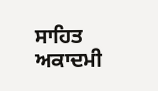ਸਾਹਿਤ ਅਕਾਦਮੀ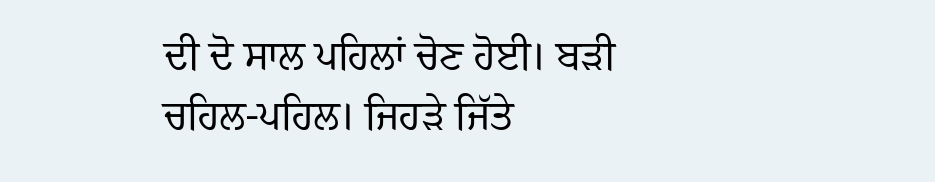ਦੀ ਦੋ ਸਾਲ ਪਹਿਲਾਂ ਚੋਣ ਹੋਈ। ਬੜੀ ਚਹਿਲ-ਪਹਿਲ। ਜਿਹੜੇ ਜਿੱਤੇ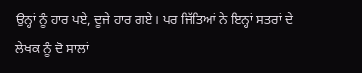ਉਨ੍ਹਾਂ ਨੂੰ ਹਾਰ ਪਏ, ਦੂਜੇ ਹਾਰ ਗਏ। ਪਰ ਜਿੱਤਿਆਂ ਨੇ ਇਨ੍ਹਾਂ ਸਤਰਾਂ ਦੇ ਲੇਖਕ ਨੂੰ ਦੋ ਸਾਲਾਂ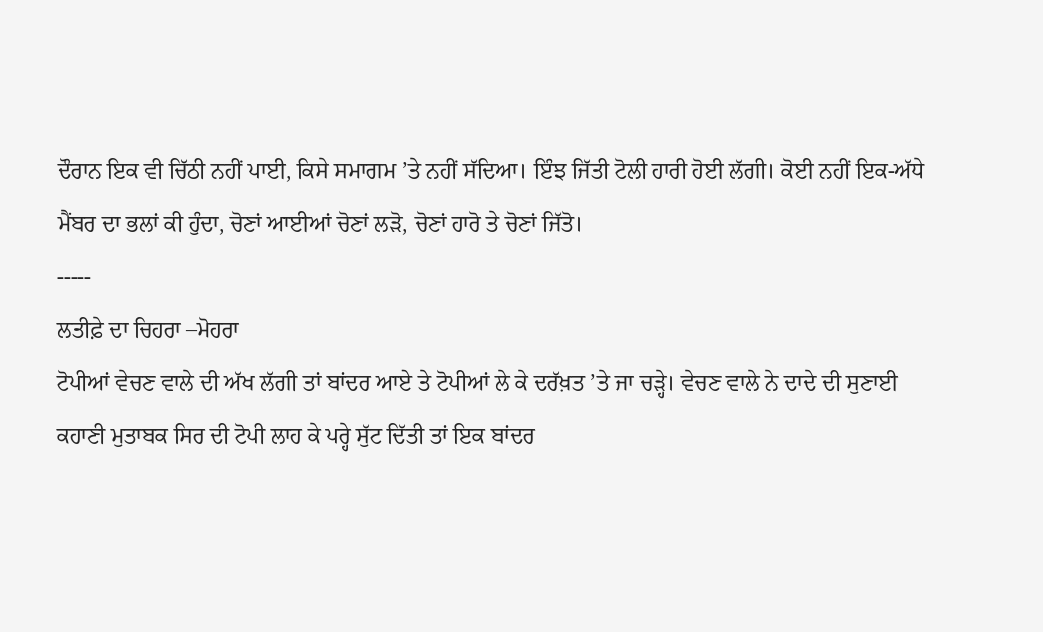ਦੌਰਾਨ ਇਕ ਵੀ ਚਿੱਠੀ ਨਹੀਂ ਪਾਈ, ਕਿਸੇ ਸਮਾਗਮ ’ਤੇ ਨਹੀਂ ਸੱਦਿਆ। ਇੰਝ ਜਿੱਤੀ ਟੋਲੀ ਹਾਰੀ ਹੋਈ ਲੱਗੀ। ਕੋਈ ਨਹੀਂ ਇਕ-ਅੱਧੇ ਮੈਂਬਰ ਦਾ ਭਲਾਂ ਕੀ ਹੁੰਦਾ, ਚੋਣਾਂ ਆਈਆਂ ਚੋਣਾਂ ਲੜੋ, ਚੋਣਾਂ ਹਾਰੋ ਤੇ ਚੋਣਾਂ ਜਿੱਤੋ।
-----
ਲਤੀਫ਼ੇ ਦਾ ਚਿਹਰਾ –ਮੋਹਰਾ
ਟੋਪੀਆਂ ਵੇਚਣ ਵਾਲੇ ਦੀ ਅੱਖ ਲੱਗੀ ਤਾਂ ਬਾਂਦਰ ਆਏ ਤੇ ਟੋਪੀਆਂ ਲੇ ਕੇ ਦਰੱਖ਼ਤ ’ਤੇ ਜਾ ਚੜ੍ਹੇ। ਵੇਚਣ ਵਾਲੇ ਨੇ ਦਾਦੇ ਦੀ ਸੁਣਾਈ ਕਹਾਣੀ ਮੁਤਾਬਕ ਸਿਰ ਦੀ ਟੋਪੀ ਲਾਹ ਕੇ ਪਰ੍ਹੇ ਸੁੱਟ ਦਿੱਤੀ ਤਾਂ ਇਕ ਬਾਂਦਰ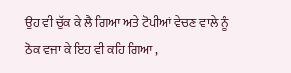ਉਹ ਵੀ ਚੁੱਕ ਕੇ ਲੈ ਗਿਆ ਅਤੇ ਟੋਪੀਆਂ ਵੇਚਣ ਵਾਲੇ ਨੂੰ ਠੋਕ ਵਜਾ ਕੇ ਇਹ ਵੀ ਕਹਿ ਗਿਆ ,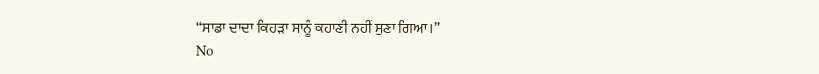“ਸਾਡਾ ਦਾਦਾ ਕਿਹੜਾ ਸਾਨੂੰ ਕਹਾਣੀ ਨਹੀਂ ਸੁਣਾ ਗਿਆ।”
No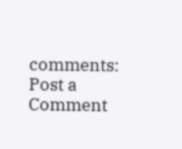comments:
Post a Comment